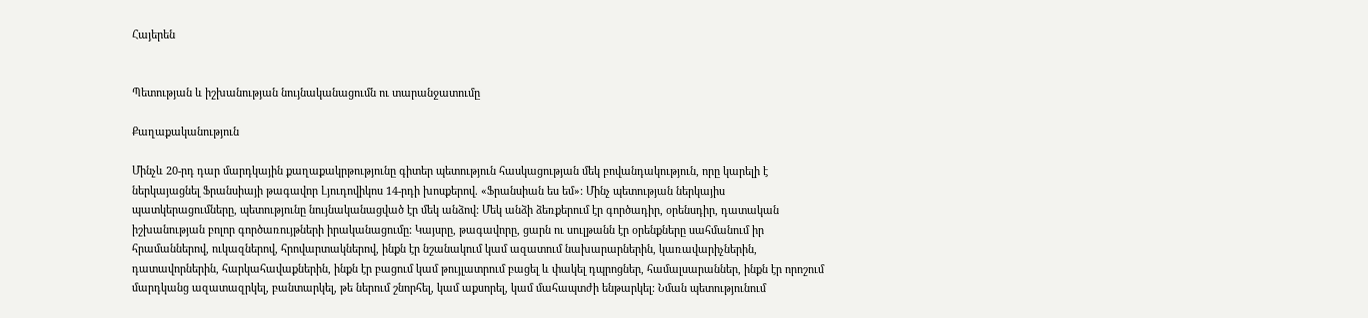Հայերեն


Պետության և իշխանության նույնականացումն ու տարանջատումը

Քաղաքականություն

Մինչև 20-րդ դար մարդկային քաղաքակրթությունը գիտեր պետություն հասկացության մեկ բովանդակություն, որը կարելի է ներկայացնել Ֆրանսիայի թագավոր Լյուդովիկոս 14-րդի խոսքերով. «Ֆրանսիան ես եմ»: Մինչ պետության ներկայիս պատկերացումները, պետությունը նույնականացված էր մեկ անձով: Մեկ անձի ձեռքերում էր գործադիր, օրենսդիր, դատական իշխանության բոլոր գործառույթների իրականացումը: Կայսրը, թագավորը, ցարն ու սուլթանն էր օրենքները սահմանում իր հրամաններով, ուկազներով, հրովարտակներով, ինքն էր նշանակում կամ ազատում նախարարներին, կառավարիչներին, դատավորներին, հարկահավաքներին, ինքն էր բացում կամ թույլատրում բացել և փակել դպրոցներ, համալսարաններ, ինքն էր որոշում մարդկանց ազատազրկել, բանտարկել, թե ներում շնորհել, կամ աքսորել, կամ մահապտժի ենթարկել: Նման պետությունում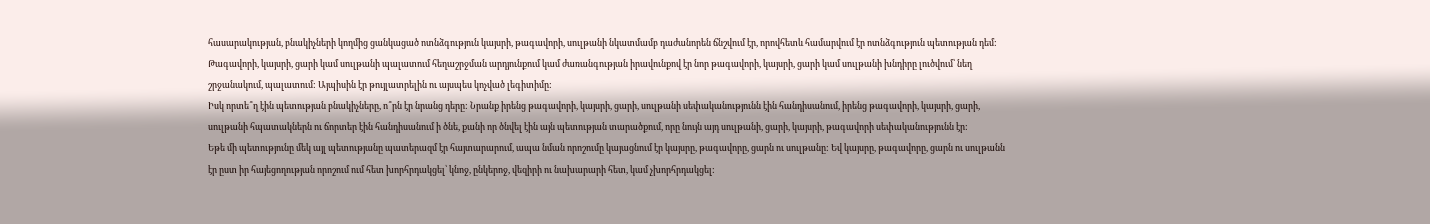հասարակության, բնակիչների կողմից ցանկացած ոտնձգություն կայսրի, թագավորի, սուլթանի նկատմամբ դաժանորեն ճնշվում էր, որովհետև համարվում էր ոտնձգություն պետության դեմ: Թագավորի, կայսրի, ցարի կամ սուլթանի պալատում հեղաշրջման արդյունքում կամ ժառանգության իրավունքով էր նոր թագավորի, կայսրի, ցարի կամ սուլթանի խնդիրը լուծվում՝ նեղ շրջանակում, պալատում: Այպիսին էր թույլատրելին ու այսպես կոչված լեգիտիմը:
Իսկ որտե՞ղ էին պետության բնակիչները, ո՞րն էր նրանց դերը: Նրանք իրենց թագավորի, կայսրի, ցարի, սուլթանի սեփականությունն էին հանդիսանում, իրենց թագավորի, կայսրի, ցարի, սուլթանի հպատակներն ու ճորտեր էին հանդիսանում ի ծնե, քանի որ ծնվել էին այն պետության տարածքում, որը նույն այդ սուլթանի, ցարի, կայսրի, թագավորի սեփականությունն էր:
Եթե մի պետությունը մեկ այլ պետությանը պատերազմ էր հայտարարում, ապա նման որոշումը կայացնում էր կայսրը, թագավորը, ցարն ու սուլթանը: Եվ կայսրը, թագավորը, ցարն ու սուլթանն էր ըստ իր հայեցողության որոշում ում հետ խորհրդակցել՝ կնոջ, ընկերոջ, վեզիրի ու նախարարի հետ, կամ չխորհրդակցել: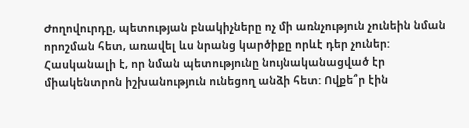Ժողովուրդը, պետության բնակիչները ոչ մի առնչություն չունեին նման որոշման հետ, առավել ևս նրանց կարծիքը որևէ դեր չուներ:
Հասկանալի է, որ նման պետությունը նույնականացված էր միակենտրոն իշխանություն ունեցող անձի հետ: Ովքե՞ր էին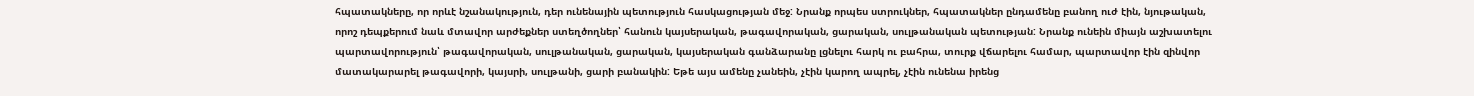հպատակները, որ որևէ նշանակություն, դեր ունենային պետություն հասկացության մեջ: Նրանք որպես ստրուկներ, հպատակներ ընդամենը բանող ուժ էին, նյութական, որոշ դեպքերում նաև մտավոր արժեքներ ստեղծողներ՝ հանուն կայսերական, թագավորական, ցարական, սուլթանական պետության: Նրանք ունեին միայն աշխատելու պարտավորություն՝ թագավորական, սուլթանական, ցարական, կայսերական գանձարանը լցնելու հարկ ու բահրա, տուրք վճարելու համար, պարտավոր էին զինվոր մատակարարել թագավորի, կայսրի, սուլթանի, ցարի բանակին: Եթե այս ամենը չանեին, չէին կարող ապրել, չէին ունենա իրենց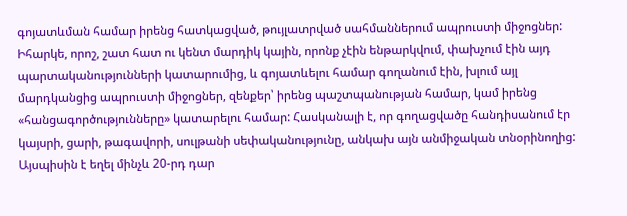գոյատևման համար իրենց հատկացված, թույլատրված սահմաններում ապրուստի միջոցներ: Իհարկե, որոշ, շատ հատ ու կենտ մարդիկ կային, որոնք չէին ենթարկվում, փախչում էին այդ պարտականությունների կատարումից, և գոյատևելու համար գողանում էին, խլում այլ մարդկանցից ապրուստի միջոցներ, զենքեր՝ իրենց պաշտպանության համար, կամ իրենց «հանցագործությունները» կատարելու համար: Հասկանալի է, որ գողացվածը հանդիսանում էր կայսրի, ցարի, թագավորի, սուլթանի սեփականությունը, անկախ այն անմիջական տնօրինողից:
Այսպիսին է եղել մինչև 20-րդ դար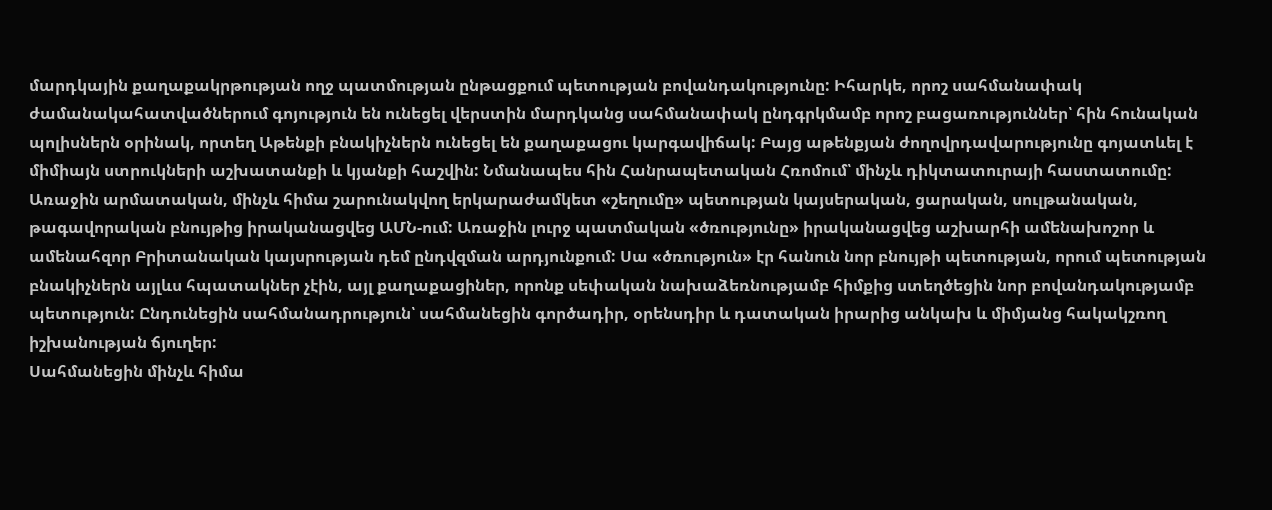մարդկային քաղաքակրթության ողջ պատմության ընթացքում պետության բովանդակությունը: Իհարկե, որոշ սահմանափակ ժամանակահատվածներում գոյություն են ունեցել վերստին մարդկանց սահմանափակ ընդգրկմամբ որոշ բացառություններ՝ հին հունական պոլիսներն օրինակ, որտեղ Աթենքի բնակիչներն ունեցել են քաղաքացու կարգավիճակ: Բայց աթենքյան ժողովրդավարությունը գոյատևել է միմիայն ստրուկների աշխատանքի և կյանքի հաշվին: Նմանապես հին Հանրապետական Հռոմում՝ մինչև դիկտատուրայի հաստատումը:
Առաջին արմատական, մինչև հիմա շարունակվող երկարաժամկետ «շեղումը» պետության կայսերական, ցարական, սուլթանական, թագավորական բնույթից իրականացվեց ԱՄՆ-ում: Առաջին լուրջ պատմական «ծռությունը» իրականացվեց աշխարհի ամենախոշոր և ամենահզոր Բրիտանական կայսրության դեմ ընդվզման արդյունքում: Սա «ծռություն» էր հանուն նոր բնույթի պետության, որում պետության բնակիչներն այլևս հպատակներ չէին, այլ քաղաքացիներ, որոնք սեփական նախաձեռնությամբ հիմքից ստեղծեցին նոր բովանդակությամբ պետություն: Ընդունեցին սահմանադրություն՝ սահմանեցին գործադիր, օրենսդիր և դատական իրարից անկախ և միմյանց հակակշռող իշխանության ճյուղեր:
Սահմանեցին մինչև հիմա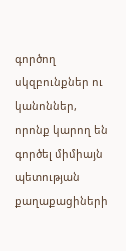գործող սկզբունքներ ու կանոններ, որոնք կարող են գործել միմիայն պետության քաղաքացիների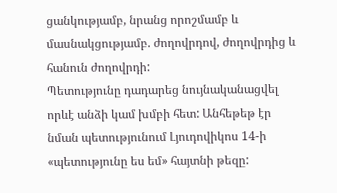ցանկությամբ, նրանց որոշմամբ և մասնակցությամբ. ժողովրդով, ժողովրդից և հանուն ժողովրդի:
Պետությունը դադարեց նույնականացվել որևէ անձի կամ խմբի հետ: Անհեթեթ էր նման պետությունում Լյուդովիկոս 14-ի «պետությունը ես եմ» հայտնի թեզը: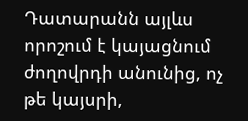Դատարանն այլևս որոշում է կայացնում ժողովրդի անունից, ոչ թե կայսրի,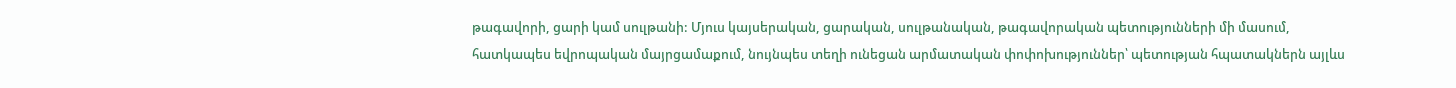թագավորի, ցարի կամ սուլթանի: Մյուս կայսերական, ցարական, սուլթանական, թագավորական պետությունների մի մասում, հատկապես եվրոպական մայրցամաքում, նույնպես տեղի ունեցան արմատական փոփոխություններ՝ պետության հպատակներն այլևս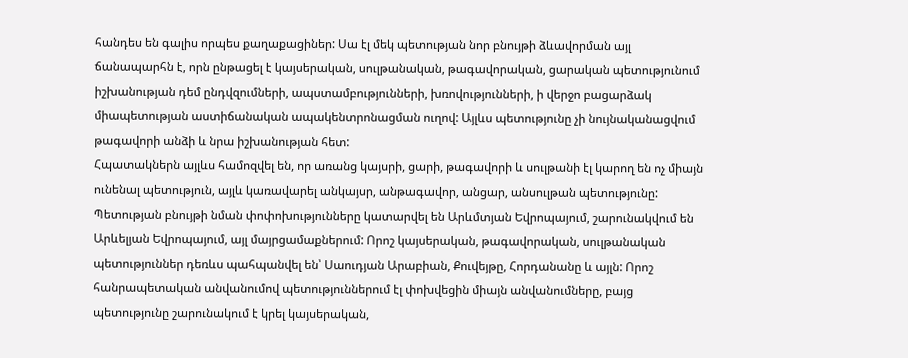հանդես են գալիս որպես քաղաքացիներ: Սա էլ մեկ պետության նոր բնույթի ձևավորման այլ ճանապարհն է, որն ընթացել է կայսերական, սուլթանական, թագավորական, ցարական պետությունում իշխանության դեմ ընդվզումների, ապստամբությունների, խռովությունների, ի վերջո բացարձակ միապետության աստիճանական ապակենտրոնացման ուղով: Այլևս պետությունը չի նույնականացվում թագավորի անձի և նրա իշխանության հետ:
Հպատակներն այլևս համոզվել են, որ առանց կայսրի, ցարի, թագավորի և սուլթանի էլ կարող են ոչ միայն ունենալ պետություն, այլև կառավարել անկայսր, անթագավոր, անցար, անսուլթան պետությունը:
Պետության բնույթի նման փոփոխությունները կատարվել են Արևմտյան Եվրոպայում, շարունակվում են Արևելյան Եվրոպայում, այլ մայրցամաքներում: Որոշ կայսերական, թագավորական, սուլթանական պետություններ դեռևս պահպանվել են՝ Սաուդյան Արաբիան, Քուվեյթը, Հորդանանը և այլն: Որոշ հանրապետական անվանումով պետություններում էլ փոխվեցին միայն անվանումները, բայց պետությունը շարունակում է կրել կայսերական,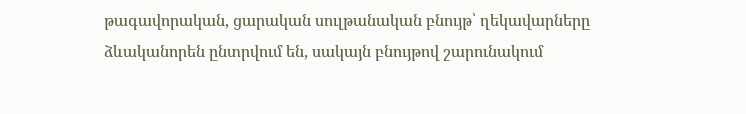թագավորական, ցարական սուլթանական բնույթ՝ ղեկավարները ձևականորեն ընտրվում են, սակայն բնույթով շարունակում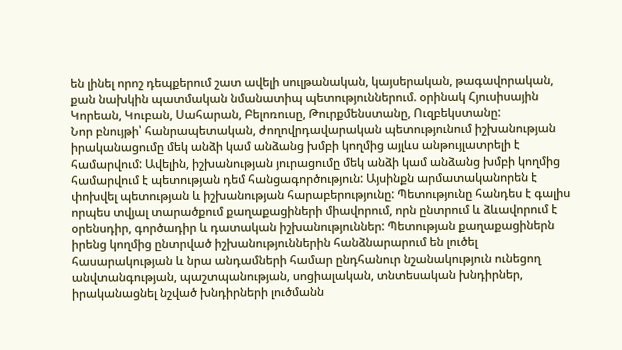են լինել որոշ դեպքերում շատ ավելի սուլթանական, կայսերական, թագավորական, քան նախկին պատմական նմանատիպ պետություններում. օրինակ Հյուսիսային Կորեան, Կուբան, Սահարան, Բելոռուսը, Թուրքմենստանը, Ուզբեկստանը:
Նոր բնույթի՝ հանրապետական, ժողովրդավարական պետությունում իշխանության իրականացումը մեկ անձի կամ անձանց խմբի կողմից այլևս անթույլատրելի է համարվում: Ավելին, իշխանության յուրացումը մեկ անձի կամ անձանց խմբի կողմից համարվում է պետության դեմ հանցագործություն: Այսինքն արմատականորեն է փոխվել պետության և իշխանության հարաբերությունը: Պետությունը հանդես է գալիս որպես տվյալ տարածքում քաղաքացիների միավորում, որն ընտրում և ձևավորում է օրենսդիր, գործադիր և դատական իշխանություններ: Պետության քաղաքացիներն իրենց կողմից ընտրված իշխանություններին հանձնարարում են լուծել հասարակության և նրա անդամների համար ընդհանուր նշանակություն ունեցող անվտանգության, պաշտպանության, սոցիալական, տնտեսական խնդիրներ, իրականացնել նշված խնդիրների լուծմանն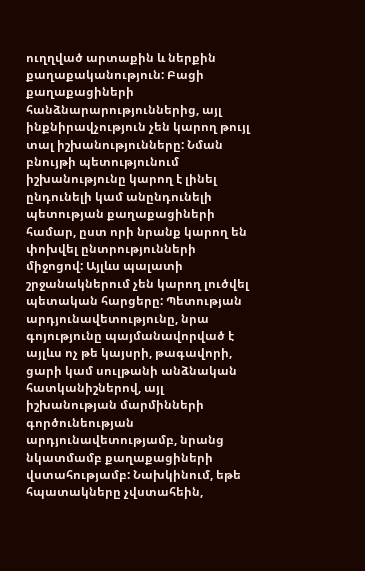ուղղված արտաքին և ներքին քաղաքականություն: Բացի քաղաքացիների հանձնարարություններից, այլ ինքնիրավչություն չեն կարող թույլ տալ իշխանությունները: Նման բնույթի պետությունում իշխանությունը կարող է լինել ընդունելի կամ անընդունելի պետության քաղաքացիների համար, ըստ որի նրանք կարող են փոխվել ընտրությունների միջոցով: Այլևս պալատի շրջանակներում չեն կարող լուծվել պետական հարցերը: Պետության արդյունավետությունը, նրա գոյությունը պայմանավորված է այլևս ոչ թե կայսրի, թագավորի, ցարի կամ սուլթանի անձնական հատկանիշներով, այլ իշխանության մարմինների գործունեության արդյունավետությամբ, նրանց նկատմամբ քաղաքացիների վստահությամբ: Նախկինում, եթե հպատակները չվստահեին,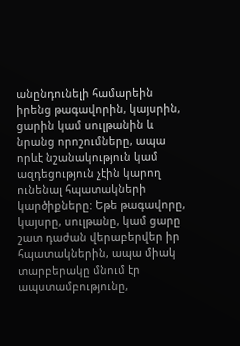անընդունելի համարեին իրենց թագավորին, կայսրին, ցարին կամ սուլթանին և նրանց որոշումները, ապա որևէ նշանակություն կամ ազդեցություն չէին կարող ունենալ հպատակների կարծիքները: Եթե թագավորը, կայսրը, սուլթանը, կամ ցարը շատ դաժան վերաբերվեր իր հպատակներին, ապա միակ տարբերակը մնում էր ապստամբությունը,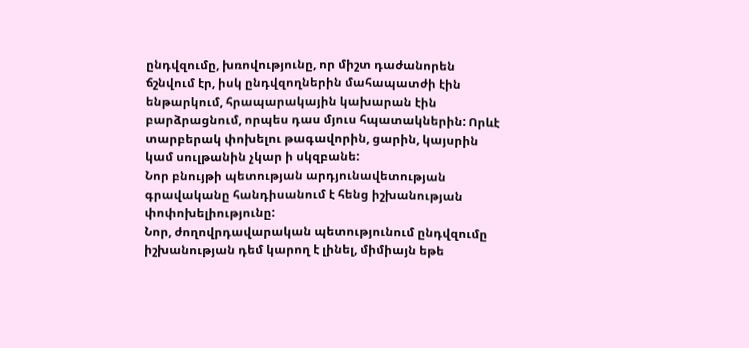ընդվզումը, խռովությունը, որ միշտ դաժանորեն ճշնվում էր, իսկ ընդվզողներին մահապատժի էին ենթարկում, հրապարակային կախարան էին բարձրացնում, որպես դաս մյուս հպատակներին: Որևէ տարբերակ փոխելու թագավորին, ցարին, կայսրին կամ սուլթանին չկար ի սկզբանե:
Նոր բնույթի պետության արդյունավետության գրավականը հանդիսանում է հենց իշխանության փոփոխելիությունը:
Նոր, ժողովրդավարական պետությունում ընդվզումը իշխանության դեմ կարող է լինել, միմիայն եթե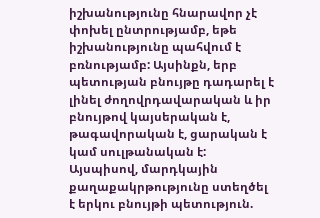իշխանությունը հնարավոր չէ փոխել ընտրությամբ, եթե իշխանությունը պահվում է բռնությամբ: Այսինքն, երբ պետության բնույթը դադարել է լինել ժողովրդավարական և իր բնույթով կայսերական է, թագավորական է, ցարական է կամ սուլթանական է:
Այսպիսով, մարդկային քաղաքակրթությունը ստեղծել է երկու բնույթի պետություն.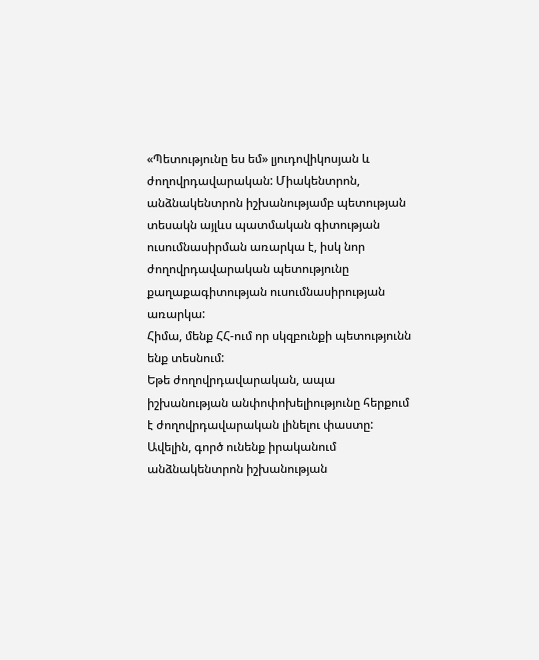«Պետությունը ես եմ» լյուդովիկոսյան և ժողովրդավարական: Միակենտրոն, անձնակենտրոն իշխանությամբ պետության տեսակն այլևս պատմական գիտության ուսումնասիրման առարկա է, իսկ նոր ժողովրդավարական պետությունը քաղաքագիտության ուսումնասիրության առարկա:
Հիմա, մենք ՀՀ-ում որ սկզբունքի պետությունն ենք տեսնում:
Եթե ժողովրդավարական, ապա իշխանության անփոփոխելիությունը հերքում է ժողովրդավարական լինելու փաստը: Ավելին, գործ ունենք իրականում անձնակենտրոն իշխանության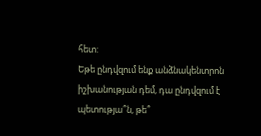հետ:
Եթե ընդվզում ենք անձնակենտրոն իշխանության դեմ, դա ընդվզում է պետությա՞ն, թե՞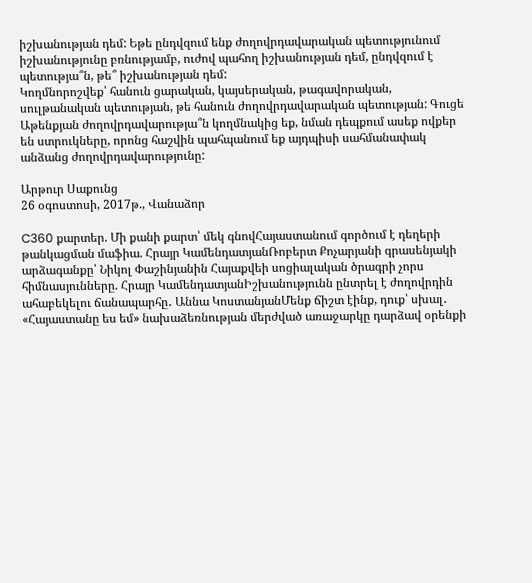իշխանության դեմ: Եթե ընդվզում ենք ժողովրդավարական պետությունում իշխանությունը բռնությամբ, ուժով պահող իշխանության դեմ, ընդվզում է պետությա՞ն, թե՞ իշխանության դեմ:
Կողմնորոշվեք՝ հանուն ցարական, կայսերական, թագավորական, սուլթանական պետության, թե հանուն ժողովրդավարական պետության: Գուցե Աթենքյան ժողովրդավարությա՞ն կողմնակից եք, նման դեպքում ասեք ովքեր են ստրուկները, որոնց հաշվին պահպանում եք այդպիսի սահմանափակ անձանց ժողովրդավարությունը:

Արթուր Սաքունց
26 օգոստոսի, 2017թ., Վանաձոր

C360 քարտեր. Մի քանի քարտ՝ մեկ գնովՀայաստանում գործում է դեղերի թանկացման մաֆիա. Հրայր ԿամենդատյանՌոբերտ Քոչարյանի գրասենյակի արձագանքը՝ Նիկոլ Փաշինյանին Հայաքվեի սոցիալական ծրագրի չորս հիմնասյունները. Հրայր ԿամենդատյանԻշխանությունն ընտրել է ժողովրդին ահաբեկելու ճանապարհը․ Աննա ԿոստանյանՄենք ճիշտ էինք, դուք՝ սխալ․ «Հայաստանը ես եմ» նախաձեռնության մերժված առաջարկը դարձավ օրենքի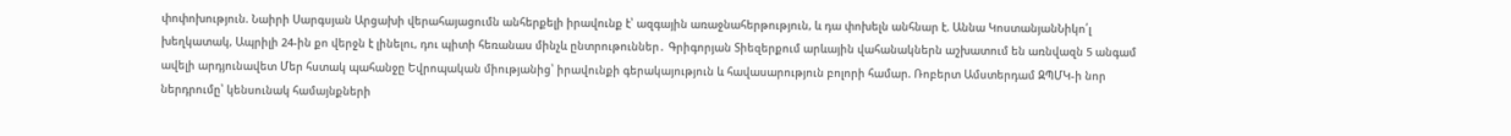փոփոխություն. Նաիրի Սարգսյան Արցախի վերահայացումն անհերքելի իրավունք է՝ ազգային առաջնահերթություն, և դա փոխելն անհնար է. Աննա ԿոստանյանՆիկո՛լ խեղկատակ, Ապրիլի 24-ին քո վերջն է լինելու, դու պիտի հեռանաս մինչև ընտրութուններ․ Գրիգորյան Տիեզերքում արևային վահանակներն աշխատում են առնվազն 5 անգամ ավելի արդյունավետ Մեր հստակ պահանջը Եվրոպական միությանից՝ իրավունքի գերակայություն և հավասարություն բոլորի համար. Ռոբերտ Ամստերդամ ԶՊՄԿ-ի նոր ներդրումը՝ կենսունակ համայնքների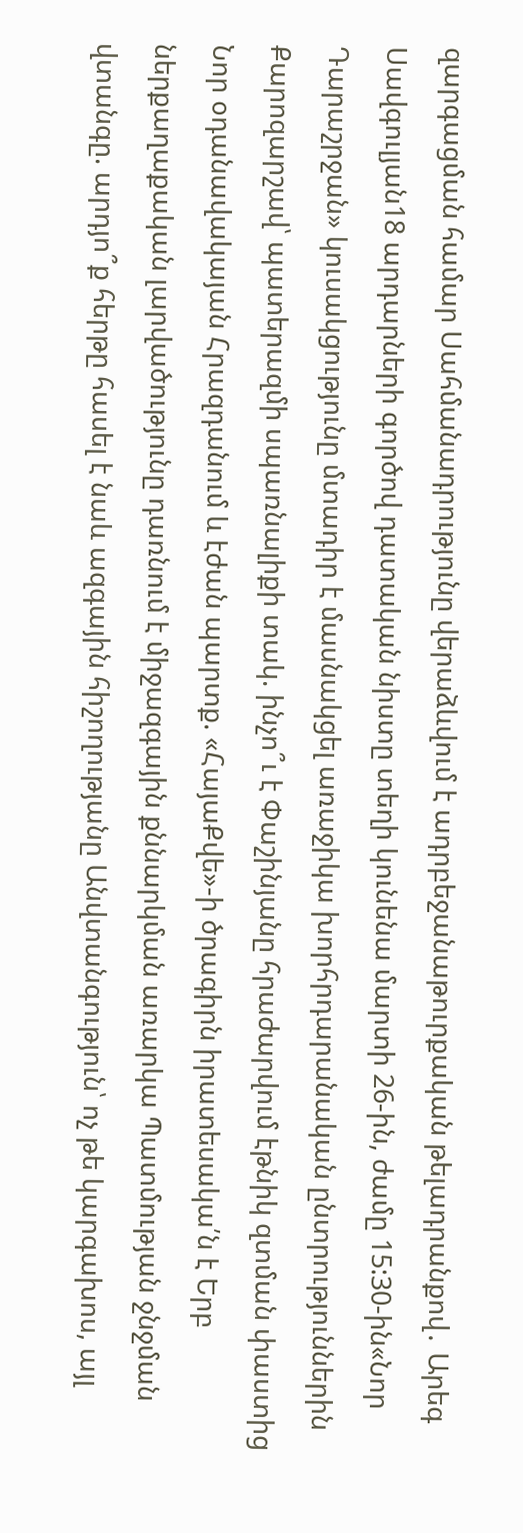զարգացման համար Սահմանադրությունը վերաձևվում է ադրբեջանաթուրքական թելադրանքով․ Արեգ Սավգուլյան18 արդարների գործով դատական նիստը տեղի կունենա մարտի 26-ին, ժամը 15:30-ին«Նոր Դարաշրջան» կուսակցությունը մտադիր է մասնակցել առաջիկա խորհրդարանական ընտրություններին Քարոզարշավ՝ պատերազմի սպառնալիքի տակ. ինչո՞ւ է Փաշինյանը հրաժարվում էթնիկ զտման փաստից Նոր օդանավակայան Հրազդանում և էժան պարտք. «ՀայաՔվե»-ի ծրագիրն իրատեսակա՛ն է Երբ ներքաղաքական լարվածությունը դառնում է միջազգային քննարկման առարկա Պատմության ջնջման վտանգը. արդյո՞ք հերթը հասել է նաև ազգային հիշողությանը Անվտանգություն՝ ոչ թե կարգախոս, այլ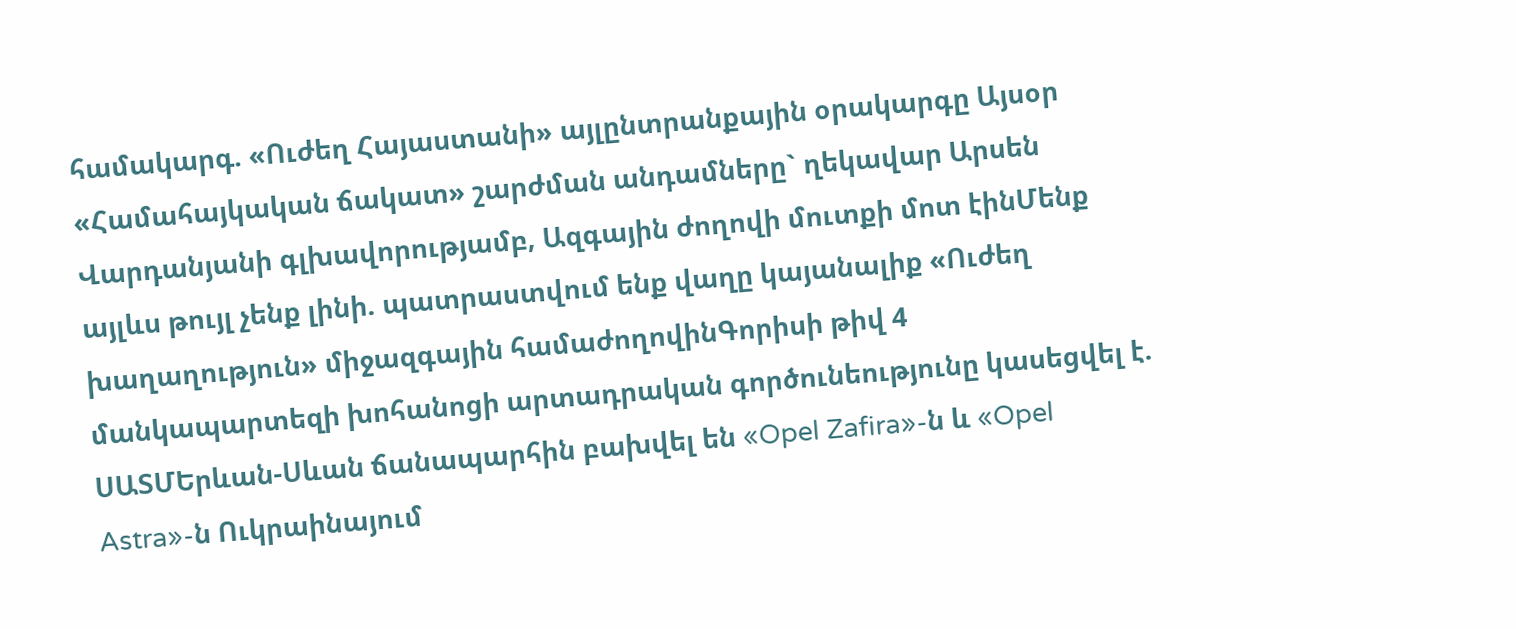համակարգ. «Ուժեղ Հայաստանի» այլընտրանքային օրակարգը Այսօր «Համահայկական ճակատ» շարժման անդամները` ղեկավար Արսեն Վարդանյանի գլխավորությամբ, Ազգային ժողովի մուտքի մոտ էինՄենք այլևս թույլ չենք լինի. պատրաստվում ենք վաղը կայանալիք «Ուժեղ խաղաղություն» միջազգային համաժողովինԳորիսի թիվ 4 մանկապարտեզի խոհանոցի արտադրական գործունեությունը կասեցվել է. ՍԱՏՄԵրևան-Սևան ճանապարհին բախվել են «Opel Zafira»-ն և «Opel Astra»-ն Ուկրաինայում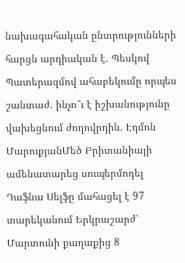նախագահական ընտրությունների հարցն արդիական է. Պեսկով Պատերազմով ահաբեկումը որպես շանտաժ. ինչո՞ւ է իշխանությունը վախեցնում ժողովրդին. Էդմոն ՄարուքյանՄեծ Բրիտանիայի ամենատարեց սուպերմոդել Դաֆնա Սելֆը մահացել է 97 տարեկանում Երկրաշարժ՝ Մարտունի քաղաքից 8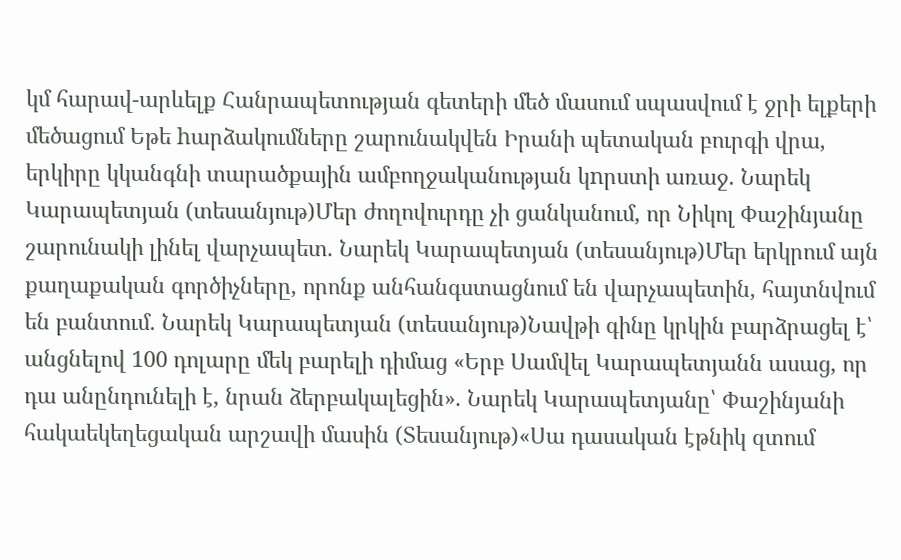կմ հարավ-արևելք Հանրապետության գետերի մեծ մասում սպասվում է ջրի ելքերի մեծացում Եթե hարձակումները շարունակվեն Իրանի պետական բուրգի վրա, երկիրը կկանգնի տարածքային ամբողջականության կnրստի առաջ. Նարեկ Կարապետյան (տեսանյութ)Մեր ժողովուրդը չի ցանկանում, որ Նիկոլ Փաշինյանը շարունակի լինել վարչապետ. Նարեկ Կարապետյան (տեսանյութ)Մեր երկրում այն քաղաքական գործիչները, որոնք անհանգստացնում են վարչապետին, հայտնվում են բանտում. Նարեկ Կարապետյան (տեսանյութ)Նավթի գինը կրկին բարձրացել է՝ անցնելով 100 դոլարը մեկ բարելի դիմաց «Երբ Սամվել Կարապետյանն ասաց, որ դա անընդունելի է, նրան ձերբակալեցին». Նարեկ Կարապետյանը՝ Փաշինյանի հակաեկեղեցական արշավի մասին (Տեսանյութ)«Սա դասական էթնիկ զտում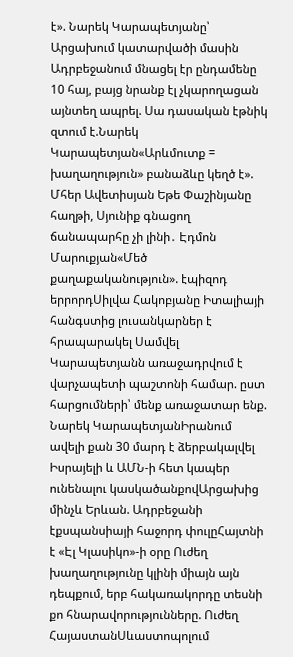է». Նարեկ Կարապետյանը՝ Արցախում կատարվածի մասին Ադրբեջանում մնացել էր ընդամենը 10 հայ, բայց նրանք էլ չկարողացան այնտեղ ապրել. Սա դասական էթնիկ զտում է.Նարեկ Կարապետյան«Արևմուտք = խաղաղություն» բանաձևը կեղծ է». Մհեր Ավետիսյան Եթե Փաշինյանը հաղթի, Սյունիք գնացող ճանապարհը չի լինի․ Էդմոն Մարուքյան«Մեծ քաղաքականություն». էպիզոդ երրորդՍիլվա Հակոբյանը Իտալիայի հանգստից լուսանկարներ է հրապարակել Սամվել Կարապետյանն առաջադրվում է վարչապետի պաշտոնի համար. ըստ հարցումների՝ մենք առաջատար ենք. Նարեկ ԿարապետյանԻրանում ավելի քան 30 մարդ է ձերբակալվել Իսրայելի և ԱՄՆ-ի հետ կապեր ունենալու կասկածանքովԱրցախից մինչև Երևան. Ադրբեջանի էքսպանսիայի հաջորդ փուլըՀայտնի է «Էլ Կլասիկո»-ի օրը Ուժեղ խաղաղությունը կլինի միայն այն դեպքում, երբ հակառակորդը տեսնի քո հնարավորությունները. Ուժեղ ՀայաստանՍևաստոպոլում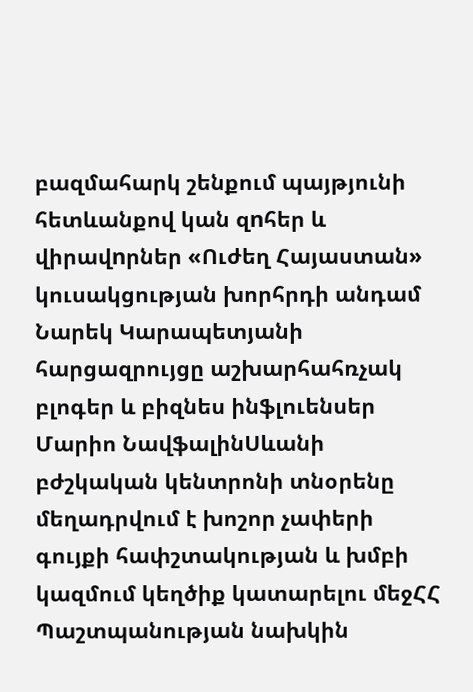բազմահարկ շենքում պայթյունի հետևանքով կան զnհեր և վիրավnրներ «Ուժեղ Հայաստան» կուսակցության խորհրդի անդամ Նարեկ Կարապետյանի հարցազրույցը աշխարհահռչակ բլոգեր և բիզնես ինֆլուենսեր Մարիո ՆավֆալինՍևանի բժշկական կենտրոնի տնօրենը մեղադրվում է խոշոր չափերի գույքի հափշտակության և խմբի կազմում կեղծիք կատարելու մեջՀՀ Պաշտպանության նախկին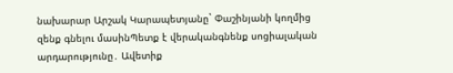նախարար Արշակ Կարապետյանը` Փաշինյանի կողմից զենք գնելու մասինՊետք է վերականգնենք սոցիալական արդարությունը․ Ավետիք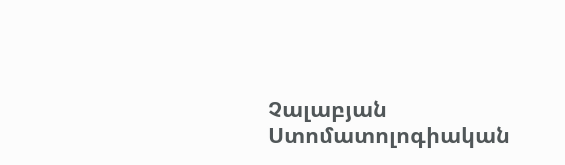Չալաբյան Ստոմատոլոգիական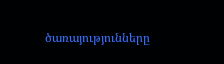ծառայությունները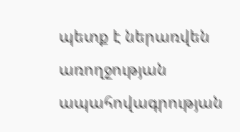պետք է ներառվեն առողջության ապահովագրության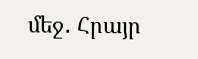մեջ․ Հրայր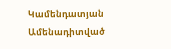Կամենդատյան
Ամենադիտված